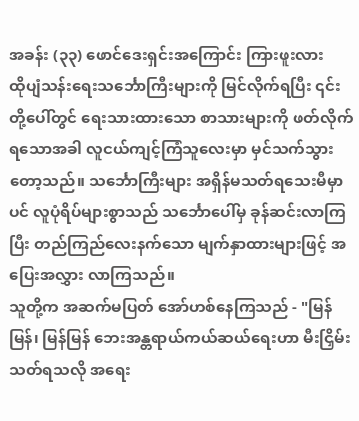အခန်း (၃၃) ဖောင်ဒေးရှင်းအကြောင်း ကြားဖူးလား
ထိုပျံသန်းရေးသင်္ဘောကြီးများကို မြင်လိုက်ရပြီး ၎င်းတို့ပေါ်တွင် ရေးသားထားသော စာသားများကို ဖတ်လိုက်ရသောအခါ လူငယ်ကျင့်ကြံသူလေးမှာ မှင်သက်သွားတော့သည်။ သင်္ဘောကြီးများ အရှိန်မသတ်ရသေးမီမှာပင် လူပုံရိပ်များစွာသည် သင်္ဘောပေါ်မှ ခုန်ဆင်းလာကြပြီး တည်ကြည်လေးနက်သော မျက်နှာထားများဖြင့် အပြေးအလွှား လာကြသည်။
သူတို့က အဆက်မပြတ် အော်ဟစ်နေကြသည် - "မြန်မြန်၊ မြန်မြန် ဘေးအန္တရာယ်ကယ်ဆယ်ရေးဟာ မီးငြှိမ်းသတ်ရသလို အရေး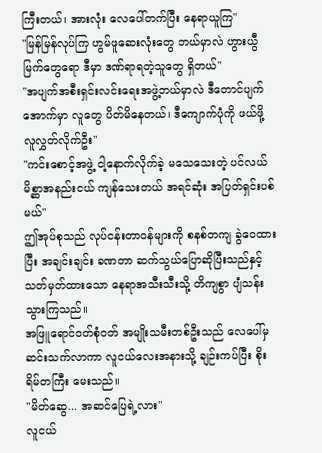ကြီးတယ်၊ အားလုံး လေပေါ်တက်ပြီး နေရာယူကြ"
"မြန်မြန်လုပ်ကြ ဟွမ်ဖူဆေးလုံးတွေ ဘယ်မှာလဲ ဟွားယွီမြက်တွေရော ဒီမှာ ဒဏ်ရာရတဲ့သူတွေ ရှိတယ်"
"အပျက်အစီးရှင်းလင်းရေးအဖွဲ့ဘယ်မှာလဲ ဒီတောင်ပျက်အောက်မှာ လူတွေ ပိတ်မိနေတယ်၊ ဒီကျောက်ပုံကို ဖယ်ဖို့လူလွှတ်လိုက်ဦး"
"ကင်းစောင့်အဖွဲ့ ငါ့နောက်လိုက်ခဲ့ မသေသေးတဲ့ ပင်လယ်မိစ္ဆာအနည်းငယ် ကျန်သေးတယ် အရင်ဆုံး အပြတ်ရှင်းပစ်မယ်"
ဤအုပ်စုသည် လုပ်ငန်းတာဝန်များကို စနစ်တကျ ခွဲဝေထားပြီး အချင်းချင်း ခဏတာ ဆက်သွယ်ပြောဆိုပြီးသည်နှင့် သတ်မှတ်ထားသော နေရာအသီးသီးသို့ တိကျစွာ ပျံသန်းသွားကြသည်။
အဖြူရောင်ဝတ်စုံဝတ် အမျိုးသမီးတစ်ဦးသည် လေပေါ်မှ ဆင်းသက်လာကာ လူငယ်လေးအနားသို့ ချဉ်းကပ်ပြီး စိုးရိမ်တကြီး မေးသည်။
"မိတ်ဆွေ... အဆင်ပြေရဲ့လား"
လူငယ်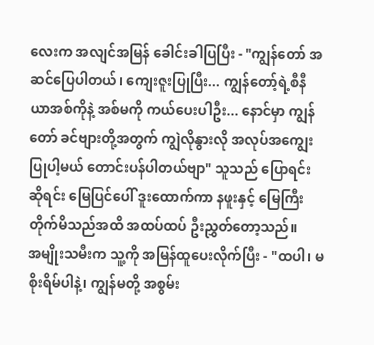လေးက အလျင်အမြန် ခေါင်းခါပြပြီး - "ကျွန်တော် အဆင်ပြေပါတယ်၊ ကျေးဇူးပြုပြီး... ကျွန်တော့်ရဲ့စီနီယာအစ်ကိုနဲ့ အစ်မကို ကယ်ပေးပါဦး... နောင်မှာ ကျွန်တော် ခင်ဗျားတို့အတွက် ကျွဲလိုနွားလို အလုပ်အကျွေးပြုပါ့မယ် တောင်းပန်ပါတယ်ဗျာ" သူသည် ပြောရင်းဆိုရင်း မြေပြင်ပေါ် ဒူးထောက်ကာ နဖူးနှင့် မြေကြီး တိုက်မိသည်အထိ အထပ်ထပ် ဦးညွှတ်တော့သည်။
အမျိုးသမီးက သူ့ကို အမြန်ထူပေးလိုက်ပြီး - "ထပါ၊ မစိုးရိမ်ပါနဲ့၊ ကျွန်မတို့ အစွမ်း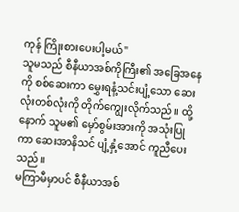ကုန် ကြိုးစားပေးပါ့မယ်"
သူမသည် စီနီယာအစ်ကိုကြီး၏ အခြေအနေကို စစ်ဆေးကာ မွှေးရနံ့သင်းပျံ့သော ဆေးလုံးတစ်လုံးကို တိုက်ကျွေးလိုက်သည်။ ထို့နောက် သူမ၏ မှော်စွမ်းအားကို အသုံးပြုကာ ဆေးအာနိသင် ပျံ့နှံ့အောင် ကူညီပေးသည်။
မကြာမီမှာပင် စီနီယာအစ်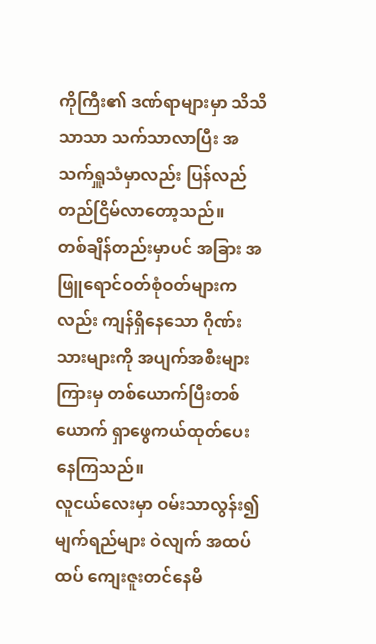ကိုကြီး၏ ဒဏ်ရာများမှာ သိသိသာသာ သက်သာလာပြီး အသက်ရှူသံမှာလည်း ပြန်လည် တည်ငြိမ်လာတော့သည်။
တစ်ချိန်တည်းမှာပင် အခြား အဖြူရောင်ဝတ်စုံဝတ်များကလည်း ကျန်ရှိနေသော ဂိုဏ်းသားများကို အပျက်အစီးများကြားမှ တစ်ယောက်ပြီးတစ်ယောက် ရှာဖွေကယ်ထုတ်ပေးနေကြသည်။
လူငယ်လေးမှာ ဝမ်းသာလွန်း၍မျက်ရည်များ ဝဲလျက် အထပ်ထပ် ကျေးဇူးတင်နေမိ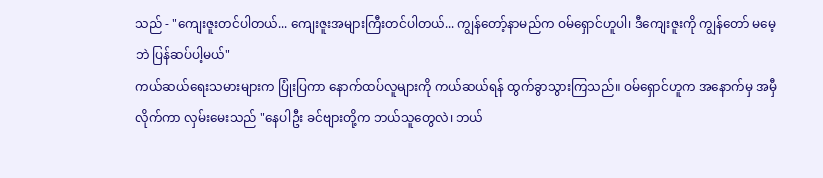သည် - "ကျေးဇူးတင်ပါတယ်... ကျေးဇူးအများကြီးတင်ပါတယ်... ကျွန်တော့်နာမည်က ဝမ်ရှောင်ဟူပါ၊ ဒီကျေးဇူးကို ကျွန်တော် မမေ့ဘဲ ပြန်ဆပ်ပါ့မယ်"
ကယ်ဆယ်ရေးသမားများက ပြုံးပြကာ နောက်ထပ်လူများကို ကယ်ဆယ်ရန် ထွက်ခွာသွားကြသည်။ ဝမ်ရှောင်ဟူက အနောက်မှ အမှီလိုက်ကာ လှမ်းမေးသည် "နေပါဦး ခင်ဗျားတို့က ဘယ်သူတွေလဲ၊ ဘယ်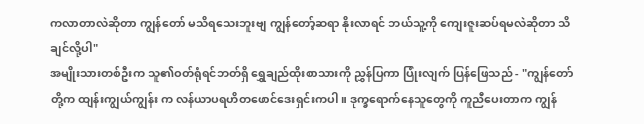ကလာတာလဲဆိုတာ ကျွန်တော် မသိရသေးဘူးဗျ ကျွန်တော့်ဆရာ နိုးလာရင် ဘယ်သူ့ကို ကျေးဇူးဆပ်ရမလဲဆိုတာ သိချင်လို့ပါ"
အမျိုးသားတစ်ဦးက သူ၏ဝတ်ရုံရင်ဘတ်ရှိ ရွှေချည်ထိုးစာသားကို ညွှန်ပြကာ ပြုံးလျက် ပြန်ဖြေသည် - "ကျွန်တော်တို့က ထျန်းကျွယ်ကျွန်း က လန်ယာပရဟိတဖောင်ဒေးရှင်းကပါ။ ဒုက္ခရောက်နေသူတွေကို ကူညီပေးတာက ကျွန်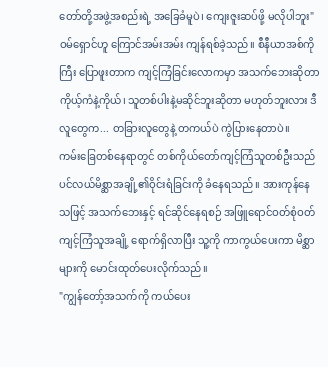တော်တို့အဖွဲ့အစည်းရဲ့ အခြေခံမူပဲ၊ ကျေးဇူးဆပ်ဖို့ မလိုပါဘူး"
ဝမ်ရှောင်ဟူ ကြောင်အမ်းအမ်း ကျန်ရစ်ခဲ့သည်။ စီနီယာအစ်ကိုကြီး ပြောဖူးတာက ကျင့်ကြံခြင်းလောကမှာ အသက်ဘေးဆိုတာ ကိုယ့်ကံနဲ့ကိုယ်၊ သူတစ်ပါးနဲ့မဆိုင်ဘူးဆိုတာ မဟုတ်ဘူးလား ဒီလူတွေက... တခြားလူတွေနဲ့ တကယ်ပဲ ကွဲပြားနေတာပဲ။
ကမ်းခြေတစ်နေရာတွင် တစ်ကိုယ်တော်ကျင့်ကြံသူတစ်ဦးသည် ပင်လယ်မိစ္ဆာအချို့၏ဝိုင်းရံခြင်းကို ခံနေရသည်။ အားကုန်နေသဖြင့် အသက်ဘေးနှင့် ရင်ဆိုင်နေရစဉ် အဖြူရောင်ဝတ်စုံဝတ် ကျင့်ကြံသူအချို့ ရောက်ရှိလာပြီး သူ့ကို ကာကွယ်ပေးကာ မိစ္ဆာများကို မောင်းထုတ်ပေးလိုက်သည်။
"ကျွန်တော့်အသက်ကို ကယ်ပေး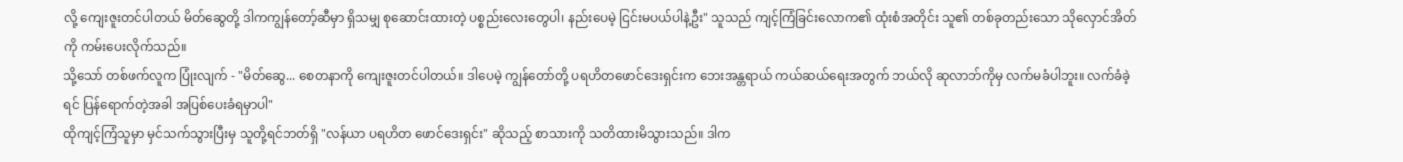လို့ ကျေးဇူးတင်ပါတယ် မိတ်ဆွေတို့ ဒါကကျွန်တော့်ဆီမှာ ရှိသမျှ စုဆောင်းထားတဲ့ ပစ္စည်းလေးတွေပါ၊ နည်းပေမဲ့ ငြင်းမပယ်ပါနဲ့ဦး" သူသည် ကျင့်ကြံခြင်းလောက၏ ထုံးစံအတိုင်း သူ၏ တစ်ခုတည်းသော သိုလှောင်အိတ်ကို ကမ်းပေးလိုက်သည်။
သို့သော် တစ်ဖက်လူက ပြုံးလျက် - "မိတ်ဆွေ... စေတနာကို ကျေးဇူးတင်ပါတယ်။ ဒါပေမဲ့ ကျွန်တော်တို့ ပရဟိတဖောင်ဒေးရှင်းက ဘေးအန္တရာယ် ကယ်ဆယ်ရေးအတွက် ဘယ်လို ဆုလာဘ်ကိုမှ လက်မခံပါဘူး။ လက်ခံခဲ့ရင် ပြန်ရောက်တဲ့အခါ အပြစ်ပေးခံရမှာပါ"
ထိုကျင့်ကြံသူမှာ မှင်သက်သွားပြီးမှ သူတို့ရင်ဘတ်ရှိ "လန်ယာ ပရဟိတ ဖောင်ဒေးရှင်း" ဆိုသည့် စာသားကို သတိထားမိသွားသည်။ ဒါက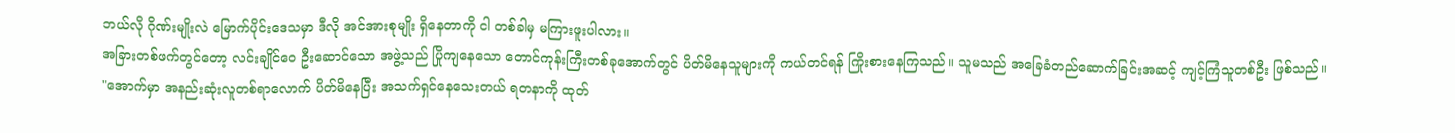ဘယ်လို ဂိုဏ်းမျိုးလဲ မြောက်ပိုင်းဒေသမှာ ဒီလို အင်အားစုမျိုး ရှိနေတာကို ငါ တစ်ခါမှ မကြားဖူးပါလား။
အခြားတစ်ဖက်တွင်တော့ လင်းချိုင်ဝေ ဦးဆောင်သော အဖွဲ့သည် ပြိုကျနေသော တောင်ကုန်းကြီးတစ်ခုအောက်တွင် ပိတ်မိနေသူများကို ကယ်တင်ရန် ကြိုးစားနေကြသည်။ သူမသည် အခြေခံတည်ဆောက်ခြင်းအဆင့် ကျင့်ကြံသူတစ်ဦး ဖြစ်သည်။
"အောက်မှာ အနည်းဆုံးလူတစ်ရာလောက် ပိတ်မိနေပြီး အသက်ရှင်နေသေးတယ် ရတနာကို ထုတ်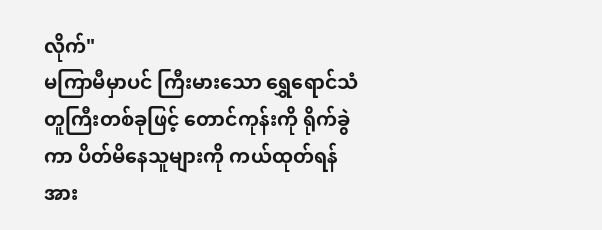လိုက်"
မကြာမီမှာပင် ကြီးမားသော ရွှေရောင်သံတူကြီးတစ်ခုဖြင့် တောင်ကုန်းကို ရိုက်ခွဲကာ ပိတ်မိနေသူများကို ကယ်ထုတ်ရန် အား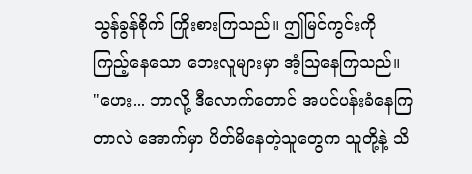သွန်ခွန်စိုက် ကြိုးစားကြသည်။ ဤမြင်ကွင်းကို ကြည့်နေသော ဘေးလူများမှာ အံ့ဩနေကြသည်။
"ဟေး... ဘာလို့ ဒီလောက်တောင် အပင်ပန်းခံနေကြတာလဲ အောက်မှာ ပိတ်မိနေတဲ့သူတွေက သူတို့နဲ့ သိ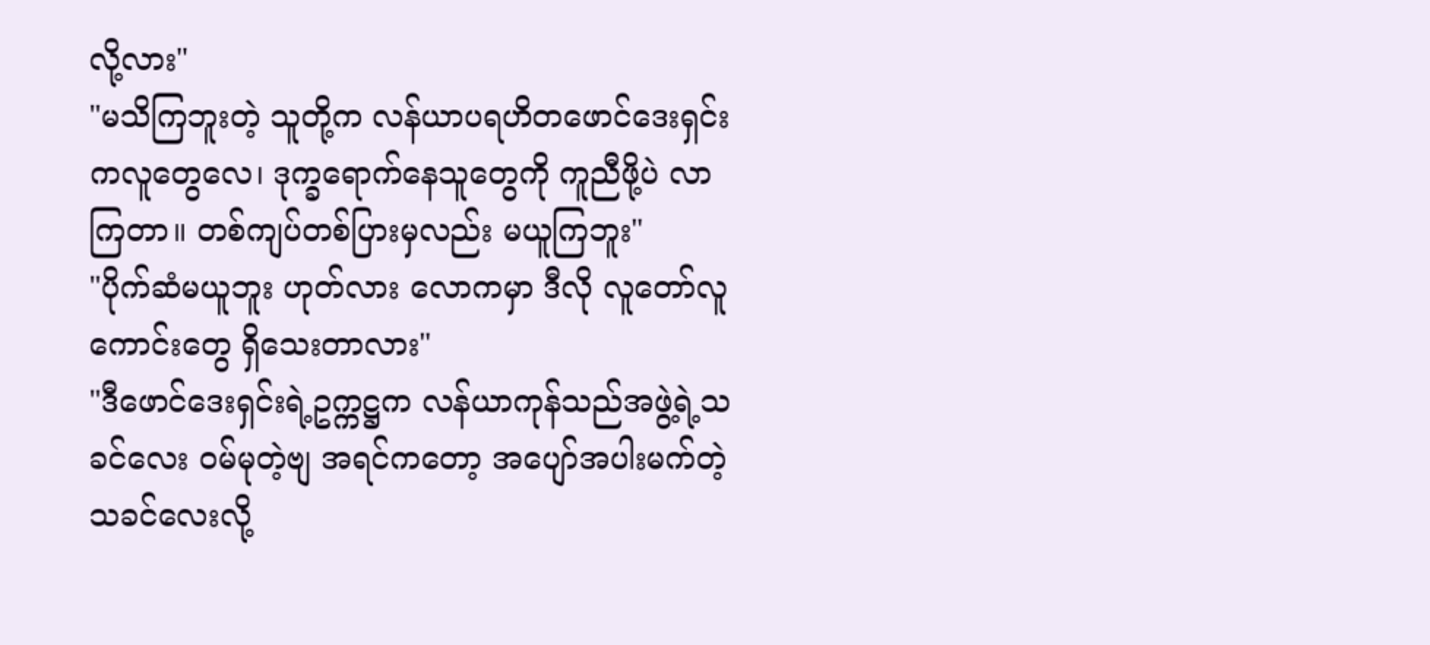လို့လား"
"မသိကြဘူးတဲ့ သူတို့က လန်ယာပရဟိတဖောင်ဒေးရှင်းကလူတွေလေ၊ ဒုက္ခရောက်နေသူတွေကို ကူညီဖို့ပဲ လာကြတာ။ တစ်ကျပ်တစ်ပြားမှလည်း မယူကြဘူး"
"ပိုက်ဆံမယူဘူး ဟုတ်လား လောကမှာ ဒီလို လူတော်လူကောင်းတွေ ရှိသေးတာလား"
"ဒီဖောင်ဒေးရှင်းရဲ့ဥက္ကဋ္ဌက လန်ယာကုန်သည်အဖွဲ့ရဲ့သခင်လေး ဝမ်မုတဲ့ဗျ အရင်ကတော့ အပျော်အပါးမက်တဲ့ သခင်လေးလို့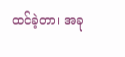ထင်ခဲ့တာ၊ အခု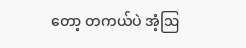တော့ တကယ်ပဲ အံ့ဩ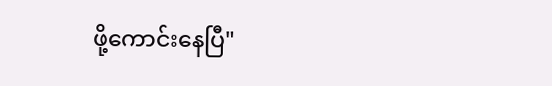ဖို့ကောင်းနေပြီ"